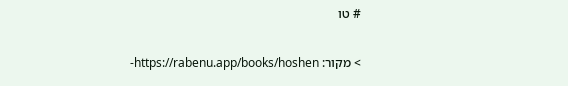# טו

> מקור: https://rabenu.app/books/hoshen-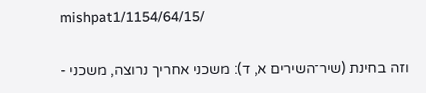mishpat1/1154/64/15/

וזה בחינת (שיר־השירים א, ד): משכני אחריך נרוצה, משכני -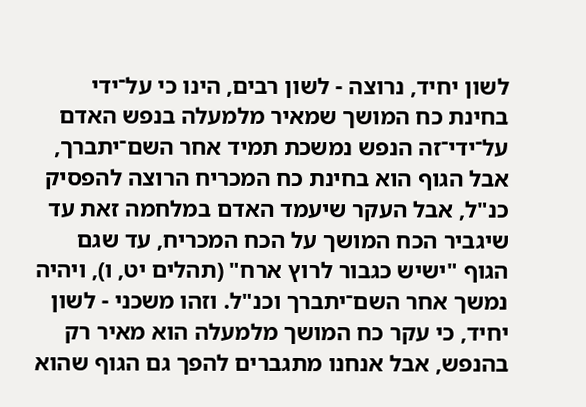לשון יחיד, נרוצה - לשון רבים, הינו כי על־ידי בחינת כח המושך שמאיר מלמעלה בנפש האדם על־ידי־זה הנפש נמשכת תמיד אחר השם־יתברך, אבל הגוף הוא בחינת כח המכריח הרוצה להפסיק כנ"ל, אבל העקר שיעמד האדם במלחמה זאת עד שיגביר הכח המושך על הכח המכריח, עד שגם הגוף "ישיש כגבור לרוץ ארח" (תהלים יט, ו), ויהיה נמשך אחר השם־יתברך וכנ"ל. וזהו משכני - לשון יחיד, כי עקר כח המושך מלמעלה הוא מאיר רק בהנפש, אבל אנחנו מתגברים להפך גם הגוף שהוא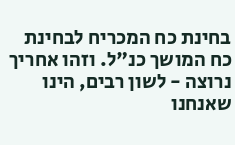בחינת כח המכריח לבחינת כח המושך כנ"ל. וזהו אחריך נרוצה - לשון רבים, הינו שאנחנו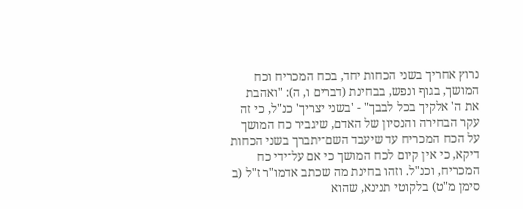נרוץ אחריך בשני הכחות יחד, בכח המכריח וכח המושך, בגוף ונפש, בבחינת (דברים ו, ה): "ואהבת את ה' אלקיך בכל לבבך" - 'בשני יצריך' כנ"ל, כי זה עקר הבחירה והנסיון של האדם, שיגביר כח המושך על הכח המכריח עד שיעבד השם־יתברך בשני הכחות דיקא, כי אין קיום לכח המושך כי אם על־ידי כח המכריח, וכנ"ל. וזהו בחינת מה שכתב אדמו"ר ז"ל (ב סימן מ"ט) בלקוטי תנינא, שהוא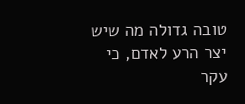טובה גדולה מה שיש יצר הרע לאדם, כי עקר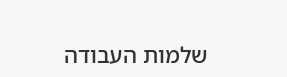שלמות העבודה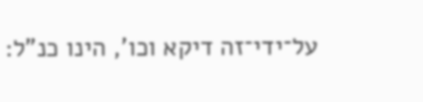על־ידי־זה דיקא וכו', הינו כנ"ל: